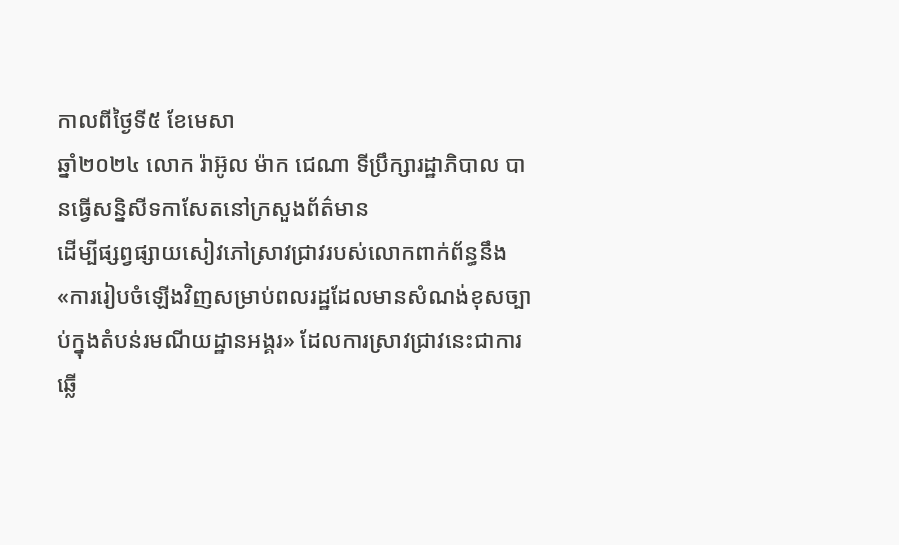កាលពីថ្ងៃទី៥ ខែមេសា
ឆ្នាំ២០២៤ លោក រ៉ាអ៊ូល ម៉ាក ជេណា ទីប្រឹក្សារដ្ឋាភិបាល បានធ្វើសន្និសីទកាសែតនៅក្រសួងព័ត៌មាន
ដើម្បីផ្សព្វផ្សាយសៀវភៅស្រាវជ្រាវរបស់លោកពាក់ព័ន្ធនឹង
«ការរៀបចំឡើងវិញសម្រាប់ពលរដ្ឋដែលមានសំណង់ខុសច្បាប់ក្នុងតំបន់រមណីយដ្ឋានអង្គរ» ដែលការស្រាវជ្រាវនេះជាការឆ្លើ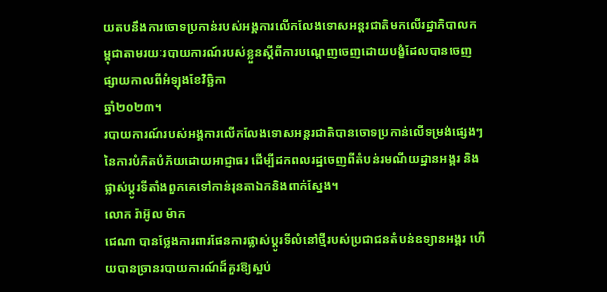យតបនឹងការចោទប្រកាន់របស់អង្គការលើកលែងទោសអន្តរជាតិមកលើរដ្ឋាភិបាលកម្ពុជាតាមរយៈរបាយការណ៍របស់ខ្លួនស្ដីពីការបណ្ដេញចេញដោយបង្ខំដែលបានចេញផ្សាយកាលពីអំឡុងខែវិច្ឆិកា
ឆ្នាំ២០២៣។
របាយការណ៍របស់អង្គការលើកលែងទោសអន្តរជាតិបានចោទប្រកាន់លើទម្រង់ផ្សេងៗនៃការបំភិតបំភ័យដោយអាជ្ញាធរ ដើម្បីដកពលរដ្ឋចេញពីតំបន់រមណីយដ្ឋានអង្គរ និងផ្លាស់ប្ដូរទីតាំងពួកគេទៅកាន់រុនតាឯកនិងពាក់ស្នែង។
លោក រ៉ាអ៊ូល ម៉ាក
ជេណា បានថ្លែងការពារផែនការផ្លាស់ប្ដូរទីលំនៅថ្មីរបស់ប្រជាជនតំបន់ឧទ្យានអង្គរ ហើយបានច្រានរបាយការណ៍ដ៏គួរឱ្យស្អប់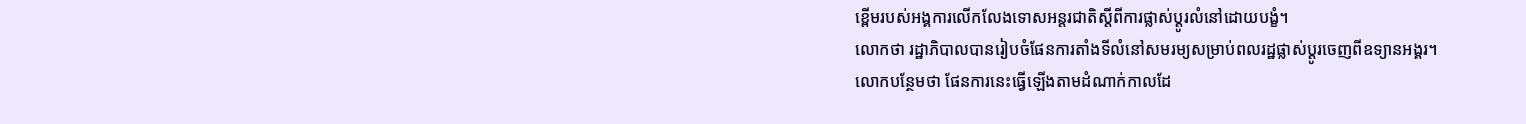ខ្ពើមរបស់អង្គការលើកលែងទោសអន្តរជាតិស្ដីពីការផ្លាស់ប្ដូរលំនៅដោយបង្ខំ។
លោកថា រដ្ឋាភិបាលបានរៀបចំផែនការតាំងទីលំនៅសមរម្យសម្រាប់ពលរដ្ឋផ្លាស់ប្ដូរចេញពីឧទ្យានអង្គរ។
លោកបន្ថែមថា ផែនការនេះធ្វើឡើងតាមដំណាក់កាលដែ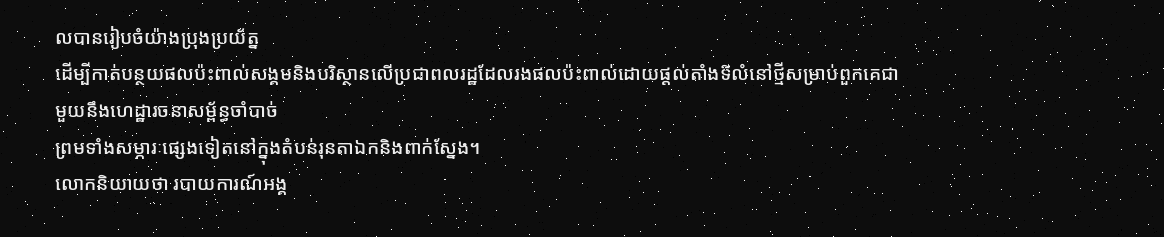លបានរៀបចំយ៉ាងប្រុងប្រយ័ត្ន
ដើម្បីកាត់បន្ថយផលប៉ះពាល់សង្គមនិងបរិស្ថានលើប្រជាពលរដ្ឋដែលរងផលប៉ះពាល់ដោយផ្តល់តាំងទីលំនៅថ្មីសម្រាប់ពួកគេជាមួយនឹងហេដ្ឋារចនាសម្ព័ន្ធចាំបាច់
ព្រមទាំងសម្ភារៈផ្សេងទៀតនៅក្នុងតំបន់រុនតាឯកនិងពាក់ស្នែង។
លោកនិយាយថា របាយការណ៍អង្គ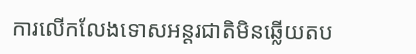ការលើកលែងទោសអន្តរជាតិមិនឆ្លើយតប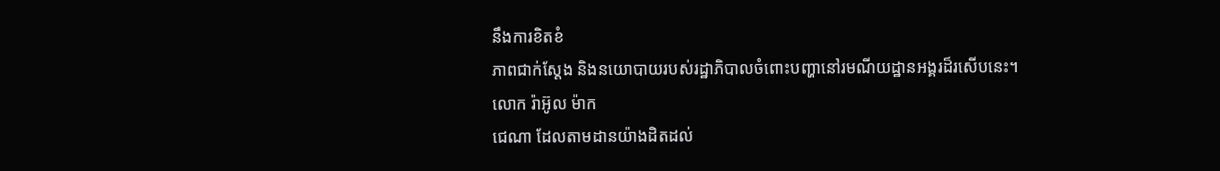នឹងការខិតខំ
ភាពជាក់ស្ដែង និងនយោបាយរបស់រដ្ឋាភិបាលចំពោះបញ្ហានៅរមណីយដ្ឋានអង្គរដ៏រសើបនេះ។
លោក រ៉ាអ៊ូល ម៉ាក
ជេណា ដែលតាមដានយ៉ាងដិតដល់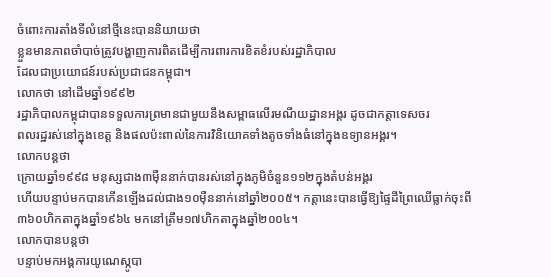ចំពោះការតាំងទីលំនៅថ្មីនេះបាននិយាយថា
ខ្លួនមានភាពចាំបាច់ត្រូវបង្ហាញការពិតដើម្បីការពារការខិតខំរបស់រដ្ឋាភិបាល
ដែលជាប្រយោជន៍របស់ប្រជាជនកម្ពុជា។
លោកថា នៅដើមឆ្នាំ១៩៩២
រដ្ឋាភិបាលកម្ពុជាបានទទួលការព្រមានជាមួយនឹងសម្ពាធលើរមណីយដ្ឋានអង្គរ ដូចជាកត្តាទេសចរ
ពលរដ្ឋរស់នៅក្នុងខេត្ត និងផលប៉ះពាល់នៃការវិនិយោគទាំងតូចទាំងធំនៅក្នុងឧទ្យានអង្គរ។
លោកបន្តថា
ក្រោយឆ្នាំ១៩៩៨ មនុស្សជាង៣ម៉ឺននាក់បានរស់នៅក្នុងភូមិចំនួន១១២ក្នុងតំបន់អង្គរ
ហើយបន្ទាប់មកបានកើនឡើងដល់ជាង១០ម៉ឺននាក់នៅឆ្នាំ២០០៥។ កត្តានេះបានធ្វើឱ្យផ្ទៃដីព្រៃឈើធ្លាក់ចុះពី
៣៦០ហិកតាក្នុងឆ្នាំ១៩៦៤ មកនៅត្រឹម១៧ហិកតាក្នុងឆ្នាំ២០០៤។
លោកបានបន្តថា
បន្ទាប់មកអង្គការយូណេស្កូបា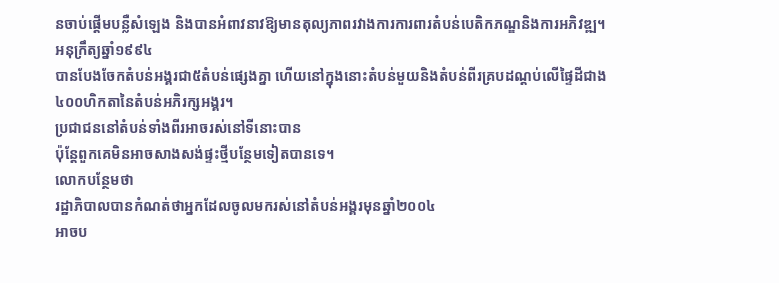នចាប់ផ្តើមបន្លឺសំឡេង និងបានអំពាវនាវឱ្យមានតុល្យភាពរវាងការការពារតំបន់បេតិកភណ្ឌនិងការអភិវឌ្ឍ។
អនុក្រឹត្យឆ្នាំ១៩៩៤
បានបែងចែកតំបន់អង្គរជា៥តំបន់ផ្សេងគ្នា ហើយនៅក្នុងនោះតំបន់មួយនិងតំបន់ពីរគ្របដណ្តប់លើផ្ទៃដីជាង៤០០ហិកតានៃតំបន់អភិរក្សអង្គរ។
ប្រជាជននៅតំបន់ទាំងពីរអាចរស់នៅទីនោះបាន
ប៉ុន្តែពួកគេមិនអាចសាងសង់ផ្ទះថ្មីបន្ថែមទៀតបានទេ។
លោកបន្ថែមថា
រដ្ឋាភិបាលបានកំណត់ថាអ្នកដែលចូលមករស់នៅតំបន់អង្គរមុនឆ្នាំ២០០៤
អាចប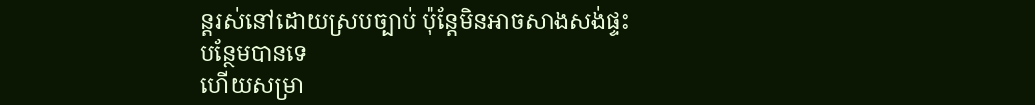ន្តរស់នៅដោយស្របច្បាប់ ប៉ុន្តែមិនអាចសាងសង់ផ្ទះបន្ថែមបានទេ
ហើយសម្រា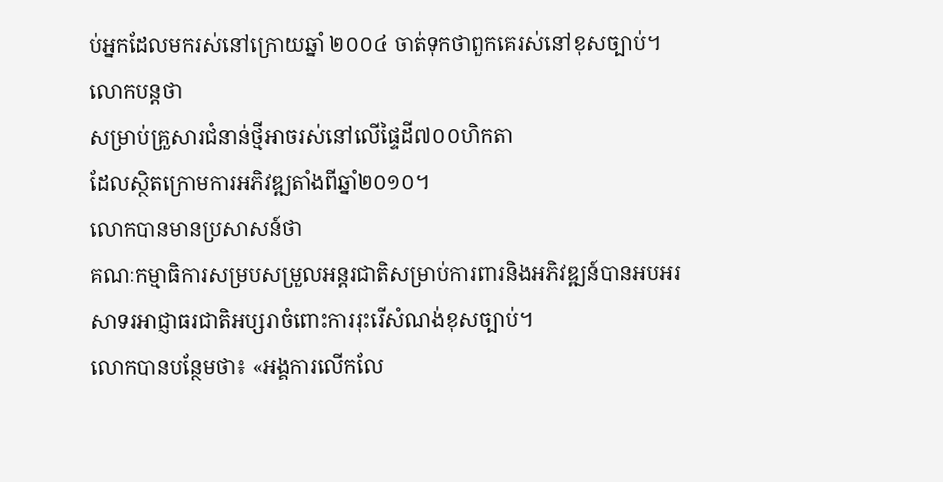ប់អ្នកដែលមករស់នៅក្រោយឆ្នាំ ២០០៤ ចាត់ទុកថាពួកគេរស់នៅខុសច្បាប់។
លោកបន្តថា
សម្រាប់គ្រួសារជំនាន់ថ្មីអាចរស់នៅលើផ្ទៃដី៧០០ហិកតា
ដែលស្ថិតក្រោមការអភិវឌ្ឍតាំងពីឆ្នាំ២០១០។
លោកបានមានប្រសាសន៍ថា
គណៈកម្មាធិការសម្របសម្រួលអន្តរជាតិសម្រាប់ការពារនិងអភិវឌ្ឍន៍បានអបអរសាទរអាជ្ញាធរជាតិអប្សរាចំពោះការរុះរើសំណង់ខុសច្បាប់។
លោកបានបន្ថែមថា៖ «អង្គការលើកលែ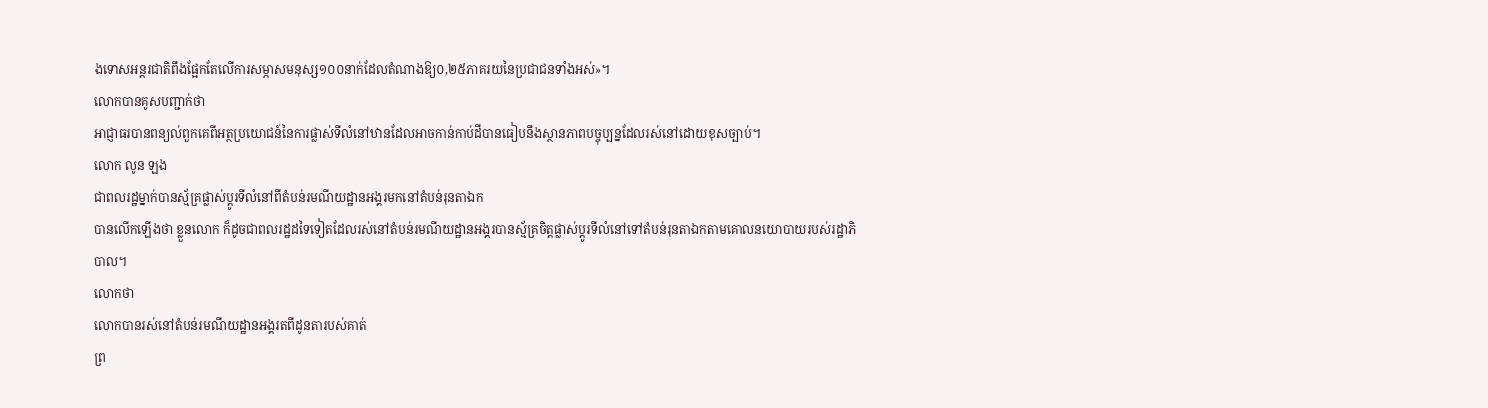ងទោសអន្តរជាតិពឹងផ្អែកតែលើការសម្ភាសមនុស្ស១០០នាក់ដែលតំណាងឱ្យ០,២៥ភាគរយនៃប្រជាជនទាំងអស់»។
លោកបានគូសបញ្ជាក់ថា
អាជ្ញាធរបានពន្យល់ពួកគេពីអត្ថប្រយោជន៍នៃការផ្លាស់ទីលំនៅឋានដែលអាចកាន់កាប់ដីបានធៀបនឹងស្ថានភាពបច្ចុប្បន្នដែលរស់នៅដោយខុសច្បាប់។
លោក លូន ឡង
ជាពលរដ្ឋម្នាក់បានស្ម័គ្រផ្លាស់ប្ដូរទីលំនៅពីតំបន់រមណីយដ្ឋានអង្គរមកនៅតំបន់រុនតាឯក
បានលើកឡើងថា ខ្លួនលោក ក៏ដូចជាពលរដ្ឋដទៃទៀតដែលរស់នៅតំបន់រមណីយដ្ឋានអង្គរបានស្ម័គ្រចិត្តផ្លាស់ប្ដូរទីលំនៅទៅតំបន់រុនតាឯកតាមគោលនយោបាយរបស់រដ្ឋាភិបាល។
លោកថា
លោកបានរស់នៅតំបន់រមណីយដ្ឋានអង្គរតពីដូនតារបស់គាត់
ព្រ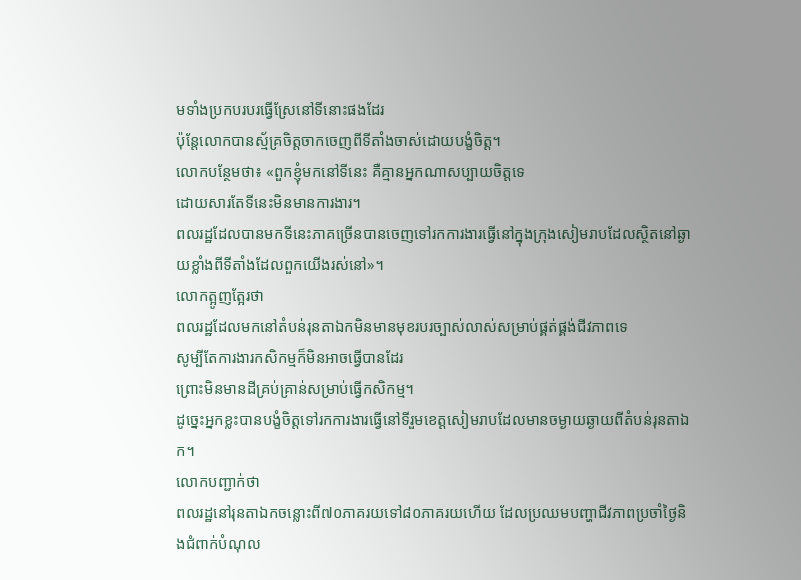មទាំងប្រកបរបរធ្វើស្រែនៅទីនោះផងដែរ
ប៉ុន្តែលោកបានស្ម័គ្រចិត្តចាកចេញពីទីតាំងចាស់ដោយបង្ខំចិត្ត។
លោកបន្ថែមថា៖ «ពួកខ្ញុំមកនៅទីនេះ គឺគ្មានអ្នកណាសប្បាយចិត្តទេ
ដោយសារតែទីនេះមិនមានការងារ។
ពលរដ្ឋដែលបានមកទីនេះភាគច្រើនបានចេញទៅរកការងារធ្វើនៅក្នុងក្រុងសៀមរាបដែលស្ថិតនៅឆ្ងាយខ្លាំងពីទីតាំងដែលពួកយើងរស់នៅ»។
លោកត្អូញត្អែរថា
ពលរដ្ឋដែលមកនៅតំបន់រុនតាឯកមិនមានមុខរបរច្បាស់លាស់សម្រាប់ផ្គត់ផ្គង់ជីវភាពទេ
សូម្បីតែការងារកសិកម្មក៏មិនអាចធ្វើបានដែរ
ព្រោះមិនមានដីគ្រប់គ្រាន់សម្រាប់ធ្វើកសិកម្ម។
ដូច្នេះអ្នកខ្លះបានបង្ខំចិត្តទៅរកការងារធ្វើនៅទីរួមខេត្តសៀមរាបដែលមានចម្ងាយឆ្ងាយពីតំបន់រុនតាឯក។
លោកបញ្ជាក់ថា
ពលរដ្ឋនៅរុនតាឯកចន្លោះពី៧០ភាគរយទៅ៨០ភាគរយហើយ ដែលប្រឈមបញ្ហាជីវភាពប្រចាំថ្ងៃនិងជំពាក់បំណុល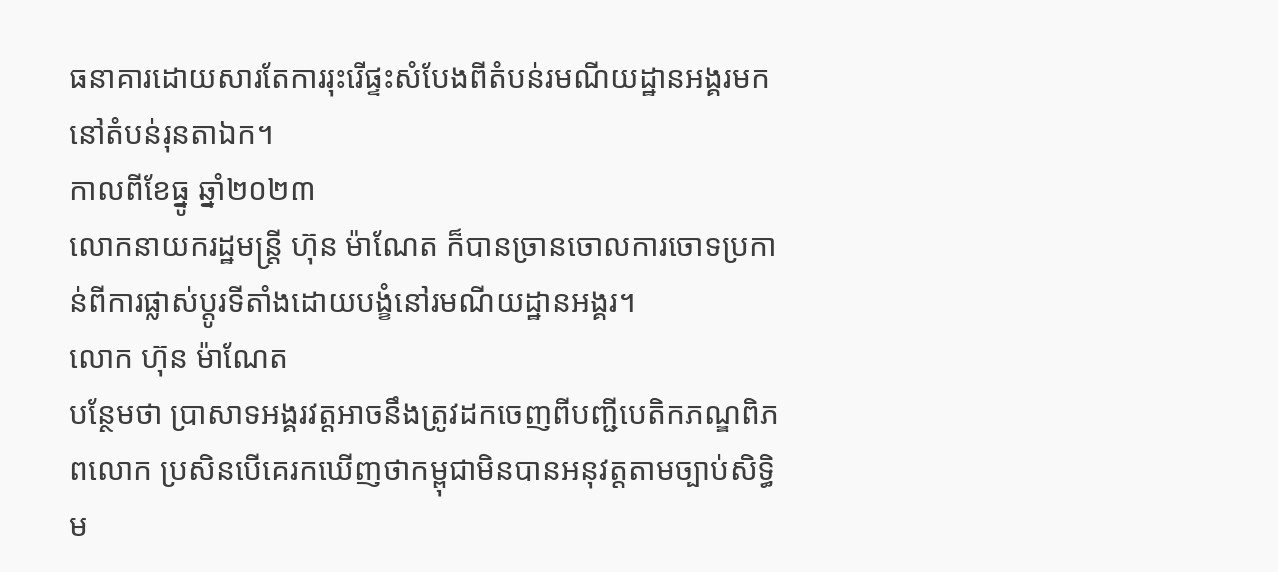ធនាគារដោយសារតែការរុះរើផ្ទះសំបែងពីតំបន់រមណីយដ្ឋានអង្គរមកនៅតំបន់រុនតាឯក។
កាលពីខែធ្នូ ឆ្នាំ២០២៣
លោកនាយករដ្ឋមន្ត្រី ហ៊ុន ម៉ាណែត ក៏បានច្រានចោលការចោទប្រកាន់ពីការផ្លាស់ប្តូរទីតាំងដោយបង្ខំនៅរមណីយដ្ឋានអង្គរ។
លោក ហ៊ុន ម៉ាណែត
បន្ថែមថា ប្រាសាទអង្គរវត្តអាចនឹងត្រូវដកចេញពីបញ្ជីបេតិកភណ្ឌពិភពលោក ប្រសិនបើគេរកឃើញថាកម្ពុជាមិនបានអនុវត្តតាមច្បាប់សិទ្ធិម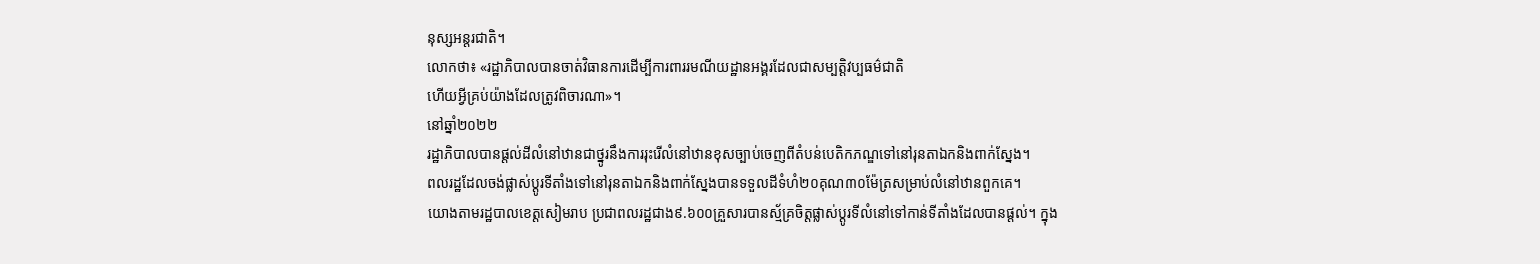នុស្សអន្តរជាតិ។
លោកថា៖ «រដ្ឋាភិបាលបានចាត់វិធានការដើម្បីការពាររមណីយដ្ឋានអង្គរដែលជាសម្បត្តិវប្បធម៌ជាតិ
ហើយអ្វីគ្រប់យ៉ាងដែលត្រូវពិចារណា»។
នៅឆ្នាំ២០២២
រដ្ឋាភិបាលបានផ្តល់ដីលំនៅឋានជាថ្នូរនឹងការរុះរើលំនៅឋានខុសច្បាប់ចេញពីតំបន់បេតិកភណ្ឌទៅនៅរុនតាឯកនិងពាក់ស្នែង។
ពលរដ្ឋដែលចង់ផ្លាស់ប្តូរទីតាំងទៅនៅរុនតាឯកនិងពាក់ស្នែងបានទទួលដីទំហំ២០គុណ៣០ម៉ែត្រសម្រាប់លំនៅឋានពួកគេ។
យោងតាមរដ្ឋបាលខេត្តសៀមរាប ប្រជាពលរដ្ឋជាង៩.៦០០គ្រួសារបានស្ម័គ្រចិត្តផ្លាស់ប្តូរទីលំនៅទៅកាន់ទីតាំងដែលបានផ្តល់។ ក្នុង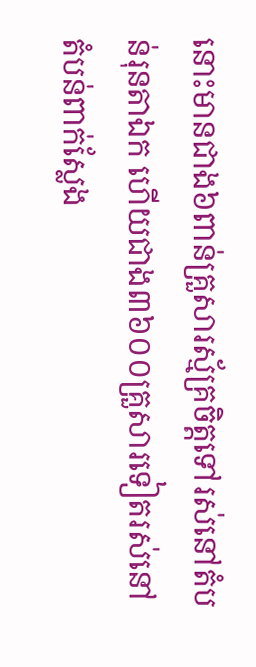នោះមានជាង៦ពាន់គ្រួសារស្ម័គ្រចិត្តទៅរស់នៅតំបន់រុនតាឯក ហើយជាង៣៦០០គ្រួសារទៀតរស់នៅតំបន់ពាក់ស្លែង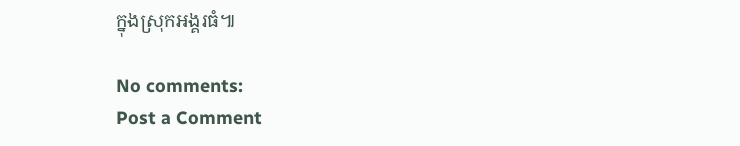ក្នុងស្រុកអង្គរធំ៕

No comments:
Post a Comment